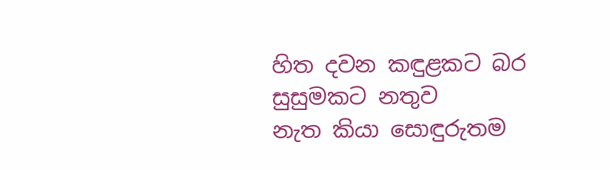හිත දවන කඳුළකට බර සුසුමකට නතුව
නැත කියා සොඳුරුතම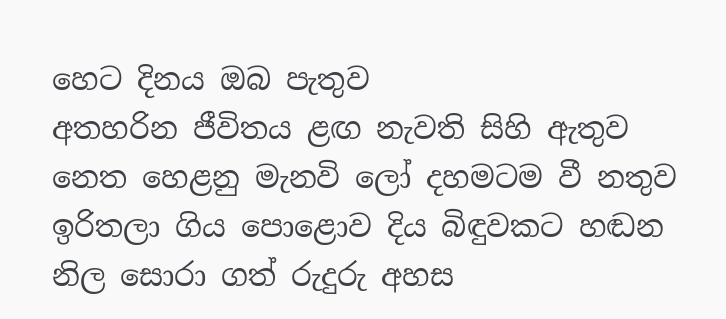හෙට දිනය ඔබ පැතුව
අතහරින ජීවිතය ළඟ නැවති සිහි ඇතුව
නෙත හෙළනු මැනවි ලෝ දහමටම වී නතුව
ඉරිතලා ගිය පොළොව දිය බිඳුවකට හඬන
නිල සොරා ගත් රුදුරු අහස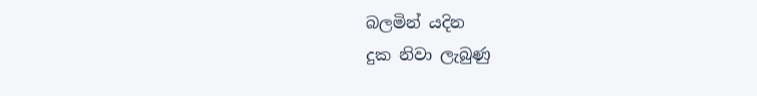බලමින් යදින
දුක නිවා ලැබුණු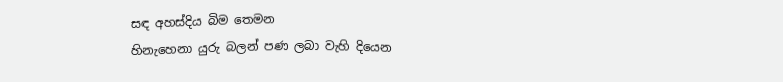සඳ අහස්දිය බිම තෙමන
හිනැහෙනා යුරු බලන් පණ ලබා වැහි දියෙන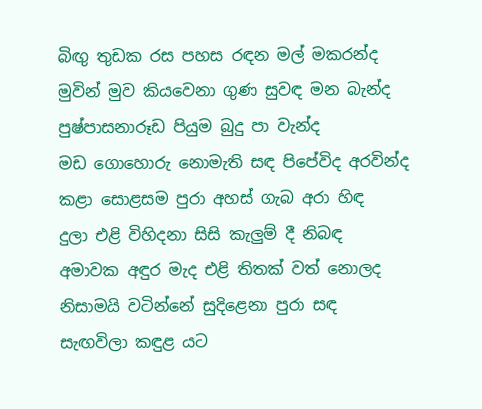බිඟු තුඩක රස පහස රඳන මල් මකරන්ද
මුවින් මුව කියවෙනා ගුණ සුවඳ මන බැන්ද
පුෂ්පාසනාරූඩ පියුම බුදු පා වැන්ද
මඩ ගොහොරු නොමැති සඳ පිපේවිද අරවින්ද
කළා සොළසම පුරා අහස් ගැබ අරා හිඳ
දුලා එළි විහිදනා සිසි කැලුම් දී නිබඳ
අමාවක අඳුර මැද එළි තිතක් වත් නොලද
නිසාමයි වටින්නේ සුදිළෙනා පුරා සඳ
සැඟවිලා කඳුළ යට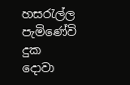හසරැල්ල පැමිණේවි
දුක දොවා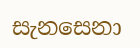සැනසෙනා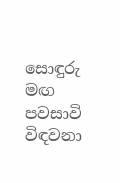සොඳුරු මඟ පවසාවි
විඳවනා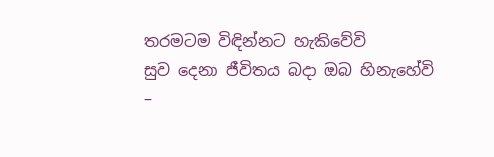තරමටම විඳින්නට හැකිවේවි
සුව දෙනා ජීවිතය බදා ඔබ හිනැහේවි
–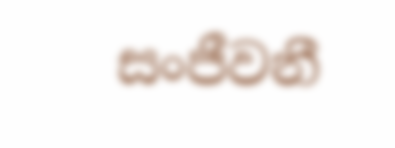සංජීවනී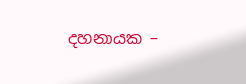දහනායක –